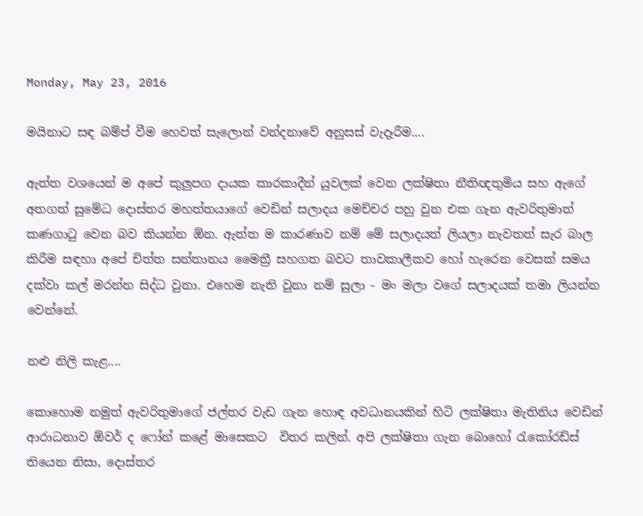Monday, May 23, 2016

මයිනාට සඳ බම්ප් වීම හෙවත් සැලොන් වන්දනාවේ අනුසස් වැදෑරීම....

ඇත්ත වශයෙන් ම අපේ කුලුපග දායක කාරකාදීන් යුවලක් වෙන ලක්ෂිතා නීතිඥතුමිය සහ ඇගේ අතගත් සුමේධ දොස්තර මහත්තයාගේ වෙඩින් සලාදය මෙච්චර පහු වුන එක ගැන ඇවරිතුමාත් කණගාටු වෙන බව කියන්න ඕන. ඇත්ත ම කාරණාව නම් මේ සලාදයත් ලියලා නැවතත් සැර බාල කිරීම සඳහා අපේ චිත්ත සන්තානය මෛත්‍රී සහගත බවට තාවකාලීකව හෝ හැරෙන වෙසක් සමය දක්වා කල් මරන්න සිද්ධ වුනා. එහෙම නැති වුනා නම් සුලා - මං මලා වගේ සලාදයක් තමා ලියන්න වෙන්නේ.

නළු නිලි කැළ....

කොහොම නමුත් ඇවරිතුමාගේ ජල්තර වැඩ ගැන හොඳ අවධානයකින් හිටි ලක්ෂිතා මැතිනිය වෙඩින් ආරාධනාව ඕවර් ද ෆෝන් කළේ මාසෙකට  විතර කලින්. අපි ලක්ෂිතා ගැන බොහෝ රැකෝරඩ්ස් තියෙන නිසා, දොස්තර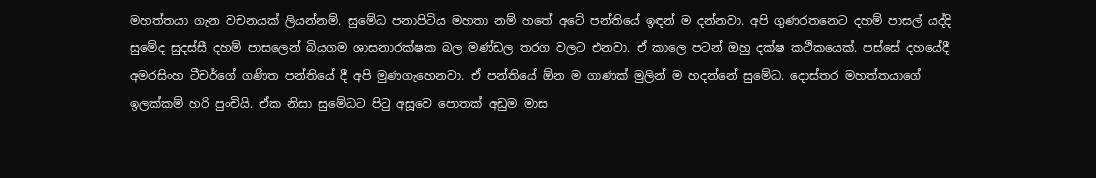මහත්තයා ගැන වචනයක් ලියන්නම්. සුමේධ පනාපිටිය මහතා නම් හතේ අටේ පන්තියේ ඉඳන් ම දන්නවා. අපි ගුණරතනෙට දහම් පාසල් යද්දි සුමේද සුදස්සී දහම් පාසලෙන් බියගම ශාසනාරක්ෂක බල මණ්ඩල තරග වලට එනවා. ඒ කාලෙ පටන් ඔහු දක්ෂ කථිකයෙක්. පස්සේ දහයේදී අමරසිංහ ටීචර්ගේ ගණිත පන්තියේ දී අපි මුණගැහෙනවා. ඒ පන්තියේ ඕන ම ගාණක් මුලින් ම හදන්නේ සුමේධ. දොස්තර මහත්තයාගේ ඉලක්කම් හරි පුංචියි. ඒක නිසා සුමේධට පිටු අසූවෙ පොතක් අඩුම මාස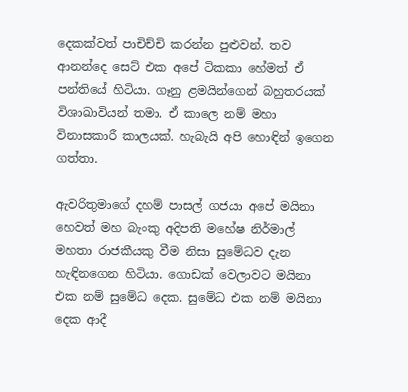දෙකක්වත් පාචිච්චි කරන්න පුළුවන්. තව ආනන්දෙ සෙට් එක අපේ ටිකකා හේමත් ඒ පන්තියේ හිටියා. ගෑනු ළමයින්ගෙන් බහුතරයක් විශාඛාවියන් තමා. ඒ කාලෙ නම් මහා විනාසකාරී කාලයක්. හැබැයි අපි හොඳින් ඉගෙන ගත්තා.

ඇවරිතුමාගේ දහම් පාසල් ගජයා අපේ මයිනා හෙවත් මහ බැංකු අදිපති මහේෂ නිර්මාල් මහතා රාජකීයකු වීම නිසා සුමේධව දැන හැඳිනගෙන හිටියා. ගොඩක් වෙලාවට මයිනා එක නම් සුමේධ දෙක. සුමේධ එක නම් මයිනා දෙක ආදී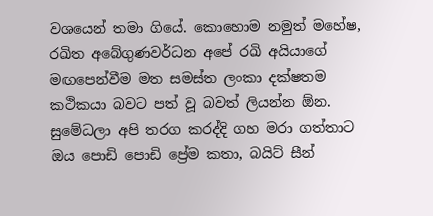වශයෙන් තමා ගියේ. කොහොම නමුත් මහේෂ, රඛිත අබේගුණවර්ධන අපේ රඛි අයියාගේ මඟපෙන්වීම මත සමස්ත ලංකා දක්ෂතම කථිකයා බවට පත් වූ බවත් ලියන්න ඕන. සුමේධලා අපි තරග කරද්දි ගහ මරා ගත්තාට ඔය පොඩි පොඩි ප්‍රේම කතා, බයිට් සීන්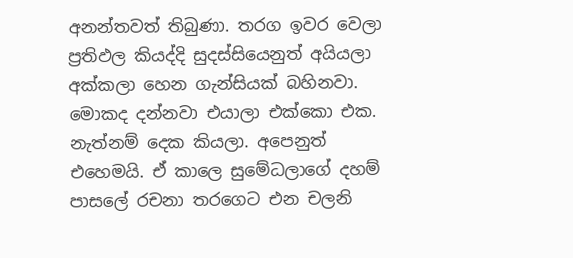අනන්තවත් තිබුණා. තරග ඉවර වෙලා ප්‍රති‍ඵල කියද්දි සුදස්සියෙනුත් අයියලා අක්කලා හෙන ගැන්සියක් බහිනවා. මොකද දන්නවා එයාලා එක්කො එක. නැත්නම් දෙක කියලා. අපෙනුත් එහෙමයි. ඒ කාලෙ සුමේධලාගේ දහම් පාසලේ රචනා තරගෙට එන චලනි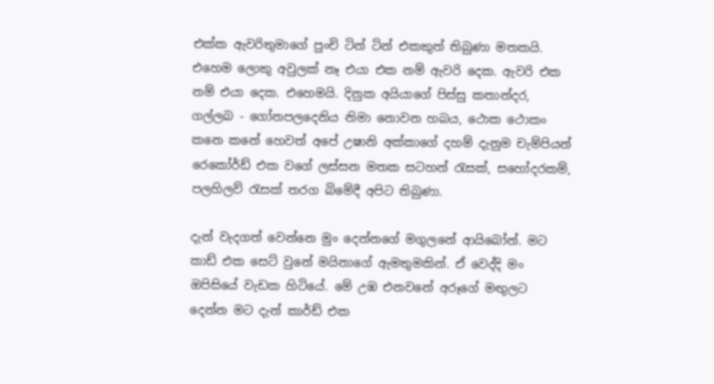එක්ක ඇවරිතුමාගේ පුංචි ටින් ටින් එකකුත් තිබුණා මතකයි. එහෙම ලොකු අවුලක් නෑ එයා එක නම් ඇවරි දෙක. ඇවරි එක නම් එයා දෙක. එහෙමයි. දිනුක අයියාගේ පිස්සු කතාන්දර, ගල්ලබ - ගෝනපලදෙනිය නිමා නොවන හබය, ථොක ථොකං කනෙ කනේ හෙවත් අපේ උෂානි අක්කාගේ දහම් දැනුම චැම්පියන් රෙකෝර්ඩ් එක වගේ ලස්සන මතක සටහන් රැසක්, සහෝදරකම්, පලහිලව් රැසක් තරග බිමේදී අපිට තිබුණා.

දැන් වැදගත් වෙන්නෙ මුං දෙන්නගේ මගුලනේ ආයිබෝන්. මට කාඩ් එක සෙට් වුනේ මයිනාගේ ඇමතුමකින්. ඒ වෙද්දි මං ඔපිසියේ වැඩක හිටියේ. මේ උඹ එනවනේ අරූගේ මඟුලට දෙන්න මට දැන් කාර්ඩ් එක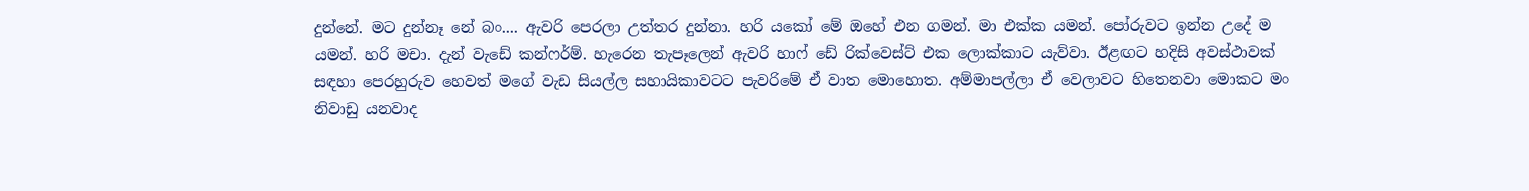දුන්නේ. මට දුන්නෑ නේ බං.... ඇවරි පෙරලා උත්තර දුන්නා. හරි යකෝ මේ ඔහේ එන ගමන්. මා එක්ක යමන්. පෝරුවට ඉන්න උදේ ම යමන්. හරි මචා. දැන් වැඩේ කන්ෆර්ම්. හැරෙන තැපෑලෙන් ඇවරි හාෆ් ඩේ රික්වෙස්ට් එක ලොක්කාට යැව්වා. ඊළඟට හදිසි අවස්ථාවක් සඳහා පෙරහුරුව හෙවත් මගේ වැඩ සියල්ල සහායිකාවටට පැවරිමේ ඒ වාත මොහොත. අම්මාපල්ලා ඒ වෙලාවට හිතෙනවා මොකට මං නිවාඩු යනවාද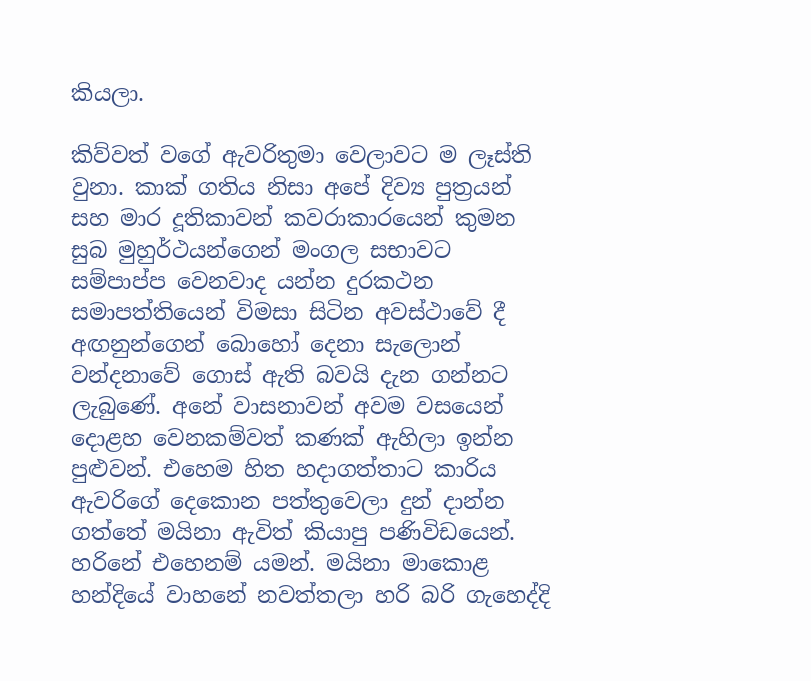කියලා.

කිව්වත් වගේ ඇවරිතුමා වෙලාවට ම ලෑස්ති වුනා. කාක් ගතිය නිසා අපේ දිව්‍ය පුත්‍රයන් සහ මාර දූතිකාවන් කවරාකාරයෙන් කුමන සුබ මුහුර්ථයන්ගෙන් මංගල සභාවට සම්පාප්ප වෙනවාද යන්න දුරකථන සමාපත්තියෙන් විමසා සිටින අවස්ථාවේ දී අඟනුන්ගෙන් බොහෝ දෙනා සැලොන් වන්දනාවේ ගොස් ඇති බවයි දැන ගන්නට ලැබුණේ. අනේ වාසනාවන් අවම වසයෙන් දොළහ වෙනකම්වත් කණක් ඇහිලා ඉන්න පුළුවන්. එහෙම හිත හදාගත්තාට කාරිය ඇවරිගේ දෙකොන පත්තුවෙලා දුන් දාන්න ගත්තේ මයිනා ඇවිත් කියාපු පණිවිඩයෙන්. හරිනේ එහෙනම් යමන්. මයිනා මාකොළ හන්දියේ වාහනේ නවත්තලා හරි බරි ගැහෙද්දි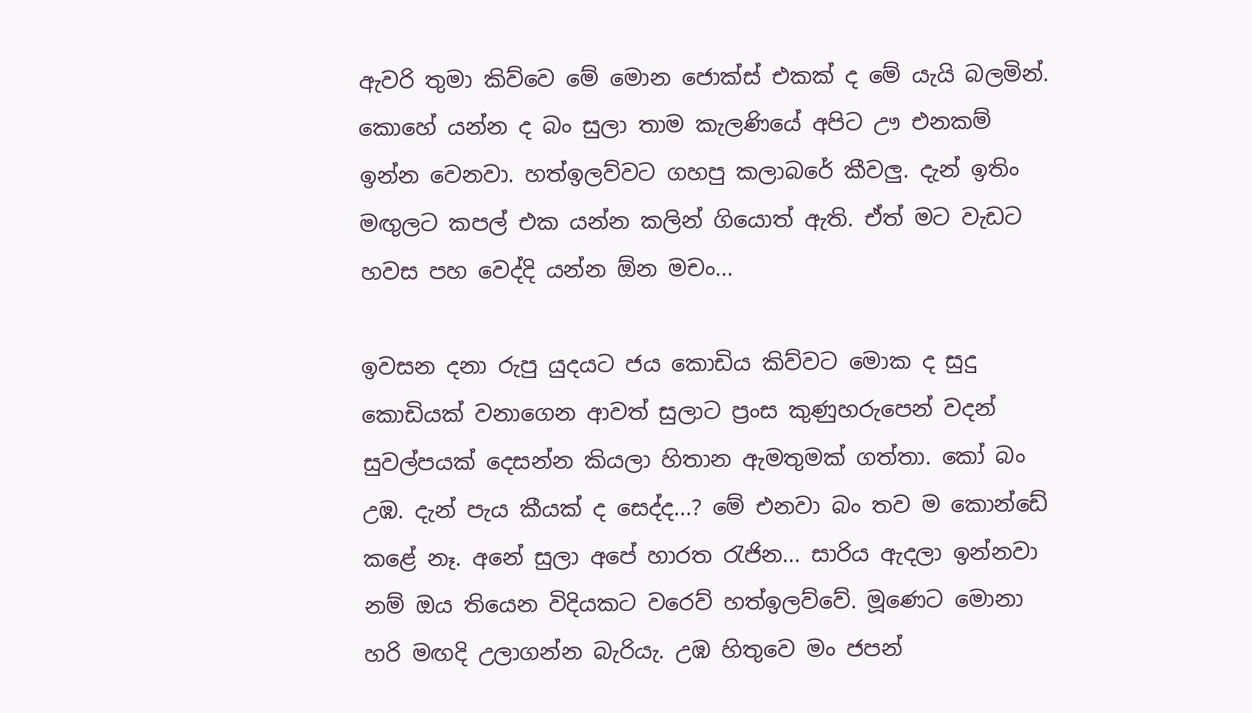ඇවරි තුමා කිව්වෙ මේ මොන ජොක්ස් එකක් ද මේ යැයි බලමින්. කොහේ යන්න ද බං සුලා තාම කැලණියේ අපිට ඌ එනකම් ඉන්න වෙනවා. හත්ඉලව්වට ගහපු කලාබරේ කීවලු. දැන් ඉතිං මඟුලට කපල් එක යන්න කලින් ගියොත් ඇති. ඒත් මට වැඩට හවස පහ වෙද්දි යන්න ඕන මචං...

ඉවසන දනා රුපු යුදයට ජය කොඩිය කිව්වට මොක ද සුදු කොඩියක් වනාගෙන ආවත් සුලාට ප්‍රංස කුණුහරුපෙන් වදන් සුවල්පයක් දෙසන්න කියලා හිතාන ඇමතුමක් ගත්තා. කෝ බං උඹ. දැන් පැය කීයක් ද සෙද්ද...? මේ එනවා බං තව ම කොන්ඩේ කළේ නෑ. අනේ සුලා අපේ හාරත රැජින... සාරිය ඇදලා ඉන්නවා නම් ඔය තියෙන විදියකට වරෙව් හත්ඉලව්වේ. මූණෙට මොනා හරි මඟදි උලාගන්න බැරියැ. උඹ හිතුවෙ මං ජපන්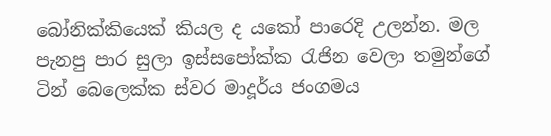බෝනික්කියෙක් කියල ද යකෝ පාරෙදි උලන්න. මල පැනපු පාර සුලා ඉස්සපෝක්ක රැජින වෙලා තමුන්ගේ ටින් බෙලෙක්ක ස්වර මාදූර්ය ජංගමය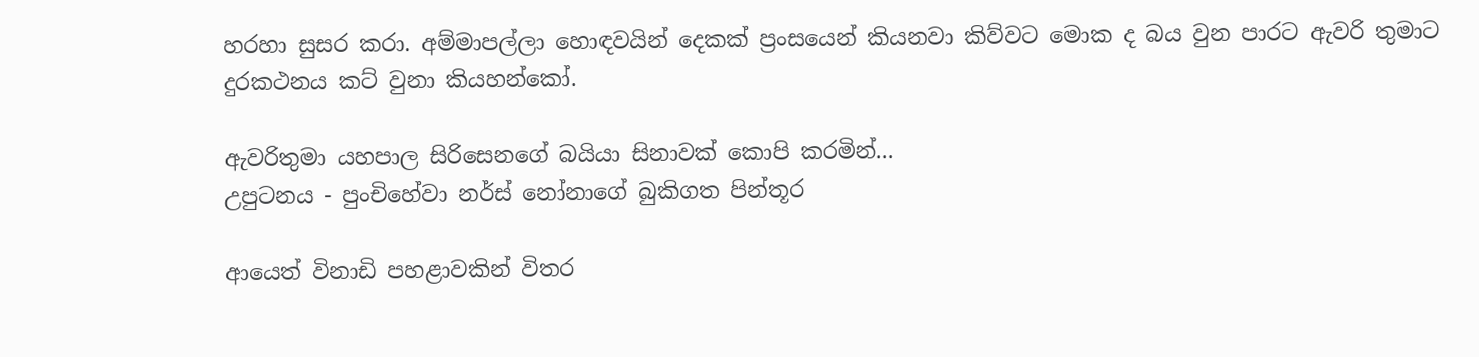හරහා සුසර කරා. අම්මාපල්ලා හොඳවයින් දෙකක් ප්‍රංසයෙන් කියනවා කිව්වට මොක ද බය වුන පාරට ඇවරි තුමාට දුරකථනය කට් වුනා කියහන්කෝ.

ඇවරිතුමා යහපාල සිරිසෙනගේ බයියා සිනාවක් කොපි කරමින්...
උපුටනය - පුංචිහේවා නර්ස් නෝනාගේ බුකිගත පින්තූර

ආයෙත් විනාඩි පහළාවකින් විතර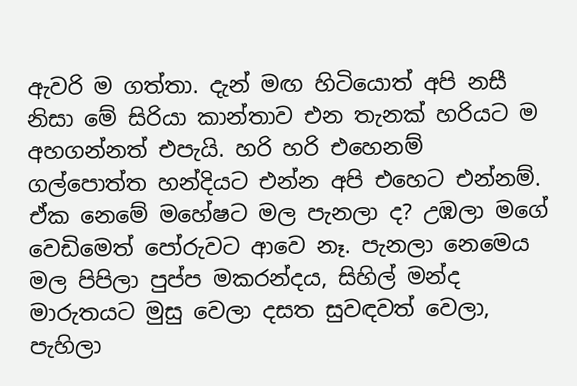ඇවරි ම ගත්තා. දැන් මඟ හිටියොත් අපි නසී නිසා මේ සිරියා කාන්තාව එන තැනක් හරියට ම අහගන්නත් එපැයි. හරි හරි එහෙනම් ගල්පොත්ත හන්දියට එන්න අපි එහෙට එන්නම්. ඒක නෙමේ මහේෂට මල පැනලා ද? උඹලා මගේ වෙඩිමෙත් පෝරුවට ආවෙ නෑ. පැනලා නෙමෙය මල පිපිලා පුප්ප මකරන්දය, සිහිල් මන්ද මාරුතයට මුසු වෙලා දසත සුවඳවත් වෙලා, පැහිලා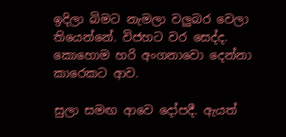ඉදිලා බිමට නැමලා වලුබර වෙලා තියෙන්නේ. විජහට වර සෙද්ද. කොහොම හරි අංගනාවො දෙන්නා කාරෙකට ආව.

සුලා සමඟ ආවෙ දෝපදී. ඇයත්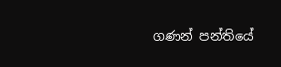ගණන් පන්තියේ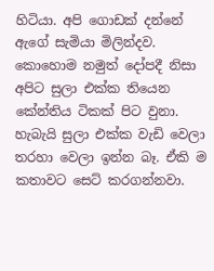හිටියා. අපි ගොඩක් දන්නේ ඇගේ සැමියා මිලින්දව. කොහොම නමුත් දෝපදී නිසා අපිට සුලා එක්ක තියෙන කේන්තිය ටිකක් පිට වුනා. හැබැයි සුලා එක්ක වැඩි වෙලා තරහා වෙලා ඉන්න බෑ. ඒකි ම කතාවට සෙට් කරගන්නවා.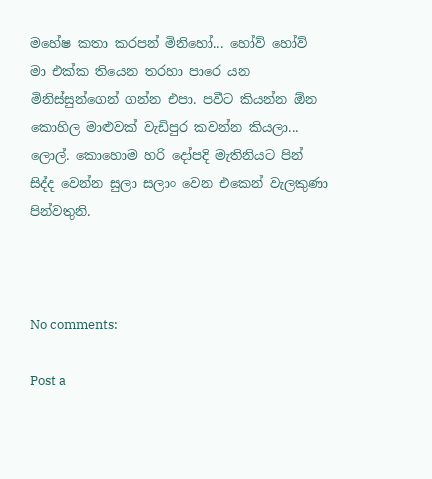මහේෂ කතා කරපන් මිනිහෝ... හෝව් හෝව් මා එක්ක තියෙන තරහා පාරෙ යන මිනිස්සුන්ගෙන් ගන්න එපා. පවීට කියන්න ඕන කොහිල මාළුවක් වැඩිපුර කවන්න කියලා... ලොල්. කොහොම හරි දෝපදි මැතිනියට පින් සිද්ද වෙන්න සුලා සලාං වෙන එකෙන් වැලකුණා පින්වතුනි.



No comments:

Post a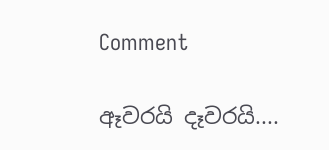Comment

ඈවරයි දෑවරයි....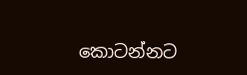කොටන්නට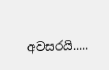අවසරයි.....